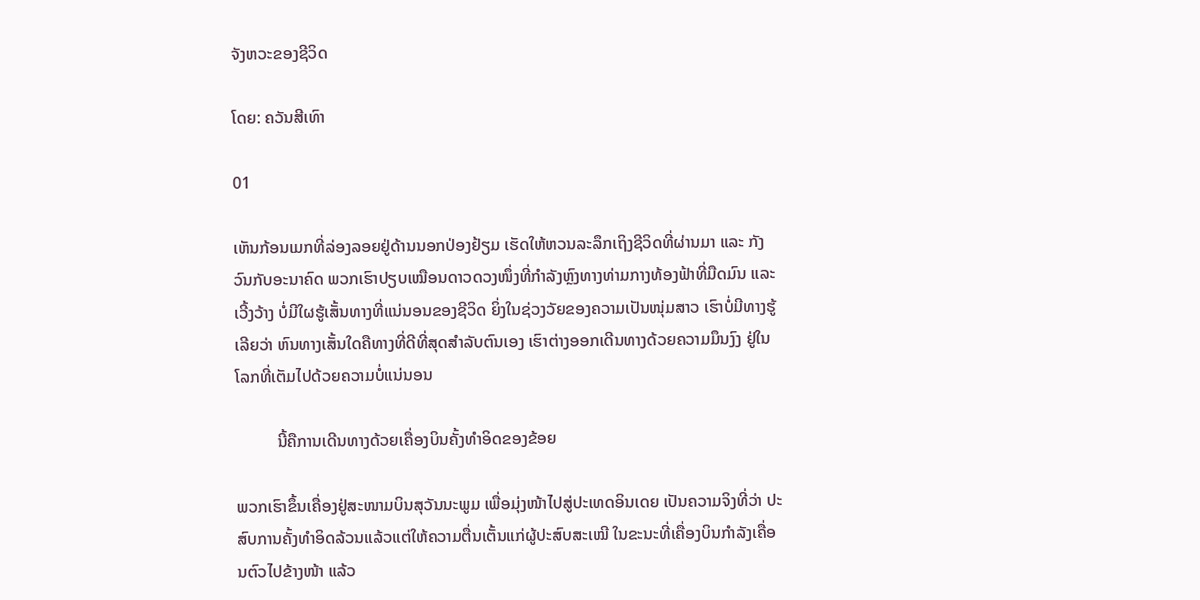ຈັງຫວະຂອງຊີວິດ

ໂດຍ: ຄວັນສີເທົາ

01

ເຫັນກ້ອນເມກທີ່ລ່ອງລອຍຢູ່ດ້ານນອກປ່ອງຢ້ຽມ ເຮັດໃຫ້ຫວນລະລຶກເຖິງຊີວິດທີ່ຜ່ານມາ ແລະ ກັງວົນກັບອະນາຄົດ ພວກເຮົາປຽບເໝືອນດາວດວງໜຶ່ງທີ່ກຳລັງຫຼົງທາງທ່າມກາງທ້ອງຟ້າທີ່ມືດມົນ ແລະ ເວີ້ງວ້າງ ບໍ່ມີໃຜຮູ້ເສັ້ນທາງທີ່ແນ່ນອນຂອງຊີວິດ ຍິ່ງໃນຊ່ວງວັຍຂອງຄວາມເປັນໜຸ່ມສາວ ເຮົາບໍ່ມີທາງຮູ້ເລີຍວ່າ ຫົນທາງເສັ້ນໃດຄືທາງທີ່ດີທີ່ສຸດສຳລັບຕົນເອງ ເຮົາຕ່າງອອກເດີນທາງດ້ວຍຄວາມມຶນງົງ ຢູ່ໃນໂລກທີ່ເຕັມໄປດ້ວຍຄວາມບໍ່ແນ່ນອນ

          ນີ້ຄືການເດີນທາງດ້ວຍເຄື່ອງບິນຄັ້ງທຳອິດຂອງຂ້ອຍ

ພວກເຮົາຂຶ້ນເຄື່ອງຢູ່ສະໜາມບິນສຸວັນນະພູມ ເພື່ອມຸ່ງໜ້າໄປສູ່ປະເທດອິນເດຍ ເປັນຄວາມຈິງທີ່ວ່າ ປະສົບການຄັ້ງທຳອິດລ້ວນແລ້ວແຕ່ໃຫ້ຄວາມຕື່ນເຕັ້ນແກ່ຜູ້ປະສົບສະເໝີ ໃນຂະນະທີ່ເຄື່ອງບິນກຳລັງເຄື່ອນຕົວໄປຂ້າງໜ້າ ແລ້ວ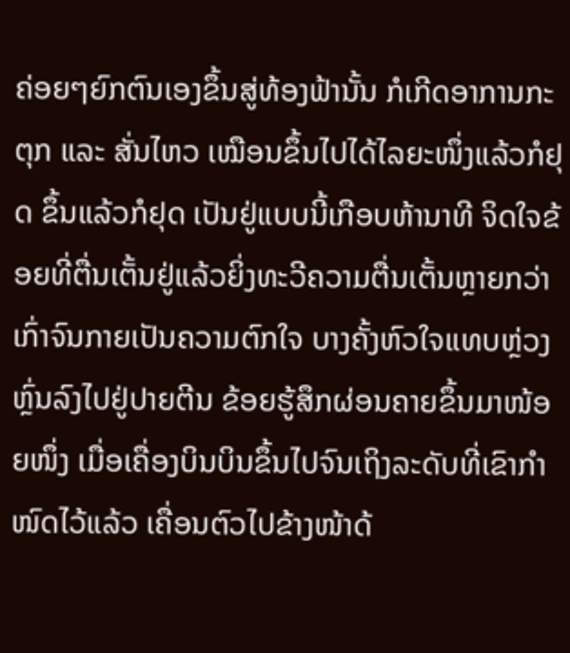ຄ່ອຍໆຍົກຕົນເອງຂຶ້ນສູ່ທ້ອງຟ້ານັ້ນ ກໍເກີດອາການກະຕຸກ ແລະ ສັ່ນໄຫວ ເໝືອນຂຶ້ນໄປໄດ້ໄລຍະໜຶ່ງແລ້ວກໍຢຸດ ຂຶ້ນແລ້ວກໍຢຸດ ເປັນຢູ່ແບບນີ້ເກືອບຫ້ານາທີ ຈິດໃຈຂ້ອຍທີ່ຕື່ນເຕັ້ນຢູ່ແລ້ວຍິ່ງທະວີຄວາມຕື່ນເຕັ້ນຫຼາຍກວ່າເກົ່າຈົນກາຍເປັນຄວາມຕົກໃຈ ບາງຄັ້ງຫົວໃຈແທບຫຼ່ວງຫຼົ່ນລົງໄປຢູ່ປາຍຕີນ ຂ້ອຍຮູ້ສຶກຜ່ອນຄາຍຂຶ້ນມາໜ້ອຍໜຶ່ງ ເມື່ອເຄື່ອງບິນບິນຂຶ້ນໄປຈົນເຖິງລະດັບທີ່ເຂົາກຳໜົດໄວ້ແລ້ວ ເຄື່ອນຕົວໄປຂ້າງໜ້າດ້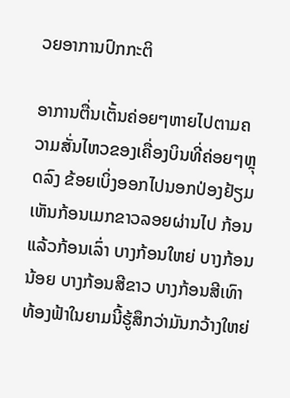ວຍອາການປົກກະຕິ

ອາການຕື່ນເຕັ້ນຄ່ອຍໆຫາຍໄປຕາມຄວາມສັ່ນໄຫວຂອງເຄື່ອງບິນທີ່ຄ່ອຍໆຫຼຸດລົງ ຂ້ອຍເບິ່ງອອກໄປນອກປ່ອງຢ້ຽມ ເຫັນກ້ອນເມກຂາວລອຍຜ່ານໄປ ກ້ອນແລ້ວກ້ອນເລົ່າ ບາງກ້ອນໃຫຍ່ ບາງກ້ອນນ້ອຍ ບາງກ້ອນສີຂາວ ບາງກ້ອນສີເທົາ ທ້ອງຟ້າໃນຍາມນີ້ຮູ້ສຶກວ່າມັນກວ້າງໃຫຍ່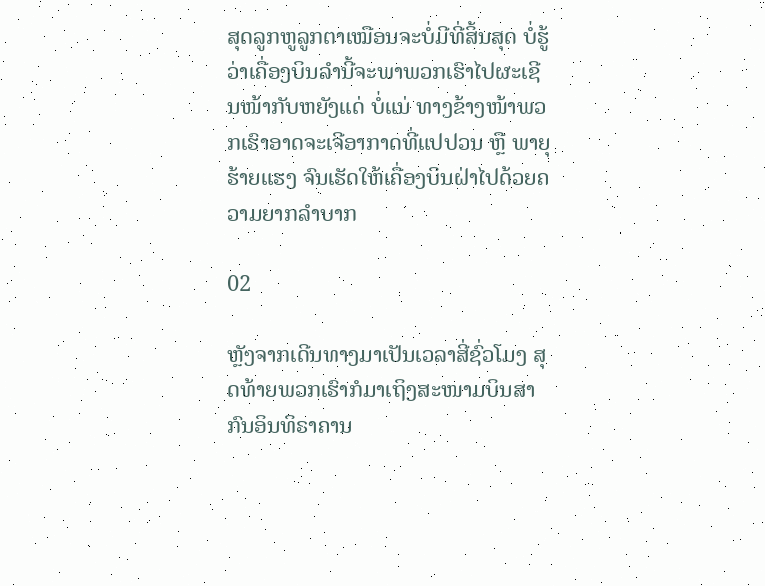ສຸດລູກຫູລູກຕາເໝືອນຈະບໍ່ມີທີ່ສິ້ນສຸດ ບໍ່ຮູ້ວ່າເຄື່ອງບິນລຳນີ້ຈະພາພວກເຮົາໄປຜະເຊີນໜ້າກັບຫຍັງແດ່ ບໍ່ແນ່ ທາງຂ້າງໜ້າພວກເຮົາອາດຈະເຈີອາກາດທີ່ແປປວນ ຫຼື ພາຍຸຮ້າຍແຮງ ຈົນເຮັດໃຫ້ເຄື່ອງບິນຝ່າໄປດ້ວຍຄວາມຍາກລຳບາກ

02

ຫຼັງຈາກເດີນທາງມາເປັນເວລາສີ່ຊົ່ວໂມງ ສຸດທ້າຍພວກເຮົາກໍມາເຖິງສະໜາມບິນສາກົນອິນທິຣາຄານ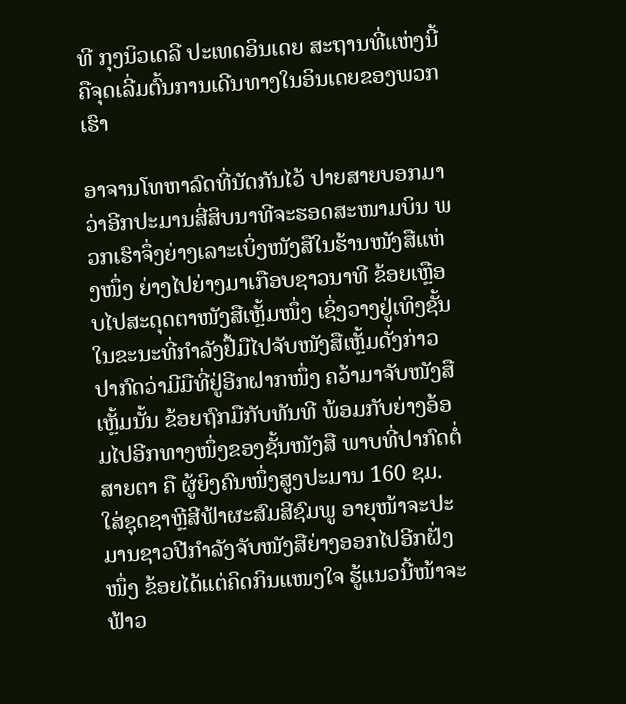ທີ ກຸງນິວເດລີ ປະເທດອິນເດຍ ສະຖານທີ່ແຫ່ງນີ້ຄືຈຸດເລີ່ມຕົ້ນການເດີນທາງໃນອິນເດຍຂອງພວກເຮົາ

ອາຈານໂທຫາລົດທີ່ນັດກັນໄວ້ ປາຍສາຍບອກມາວ່າອີກປະມານສີ່ສິບນາທີຈະຮອດສະໜາມບິນ ພວກເຮົາຈຶ່ງຍ່າງເລາະເບິ່ງໜັງສືໃນຮ້ານໜັງສືແຫ່ງໜຶ່ງ ຍ່າງໄປຍ່າງມາເກືອບຊາວນາທີ ຂ້ອຍເຫຼືອບໄປສະດຸດຕາໜັງສືເຫຼັ້ມໜຶ່ງ ເຊິ່ງວາງຢູ່ເທິງຊັ້ນ ໃນຂະນະທີ່ກຳລັງຢື້ມືໄປຈັບໜັງສືເຫຼັ້ມດັ່ງກ່າວ ປາກົດວ່າມີມືທີ່ຢູ່ອີກຝາກໜຶ່ງ ຄວ້າມາຈັບໜັງສືເຫຼັ້ມນັ້ນ ຂ້ອຍຖົກມືກັບທັນທີ ພ້ອມກັບຍ່າງອ້ອມໄປອີກທາງໜຶ່ງຂອງຊັ້ນໜັງສື ພາບທີ່ປາກົດຕໍ່ສາຍຕາ ຄື ຜູ້ຍິງຄົນໜຶ່ງສູງປະມານ 160 ຊມ. ໃສ່ຊຸດຊາຫຼີສີຟ້າຜະສົມສີຊົມພູ ອາຍຸໜ້າຈະປະມານຊາວປີກຳລັງຈັບໜັງສືຍ່າງອອກໄປອີກຝັ່ງໜຶ່ງ ຂ້ອຍໄດ້ແຕ່ຄິດກິນແໜງໃຈ ຮູ້ແນວນີ້ໜ້າຈະຟ້າວ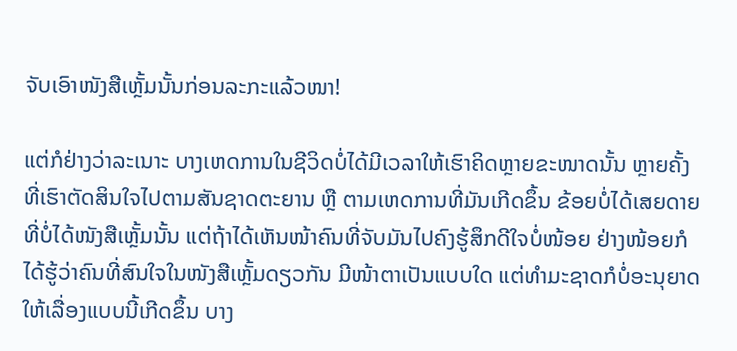ຈັບເອົາໜັງສືເຫຼັ້ມນັ້ນກ່ອນລະກະແລ້ວໜາ!

ແຕ່ກໍຢ່າງວ່າລະເນາະ ບາງເຫດການໃນຊີວິດບໍ່ໄດ້ມີເວລາໃຫ້ເຮົາຄິດຫຼາຍຂະໜາດນັ້ນ ຫຼາຍຄັ້ງທີ່ເຮົາຕັດສິນໃຈໄປຕາມສັນຊາດຕະຍານ ຫຼື ຕາມເຫດການທີ່ມັນເກີດຂຶ້ນ ຂ້ອຍບໍ່ໄດ້ເສຍດາຍທີ່ບໍ່ໄດ້ໜັງສືເຫຼັ້ມນັ້ນ ແຕ່ຖ້າໄດ້ເຫັນໜ້າຄົນທີ່ຈັບມັນໄປຄົງຮູ້ສຶກດີໃຈບໍ່ໜ້ອຍ ຢ່າງໜ້ອຍກໍໄດ້ຮູ້ວ່າຄົນທີ່ສົນໃຈໃນໜັງສືເຫຼັ້ມດຽວກັນ ມີໜ້າຕາເປັນແບບໃດ ແຕ່ທຳມະຊາດກໍບໍ່ອະນຸຍາດໃຫ້ເລື່ອງແບບນີ້ເກີດຂຶ້ນ ບາງ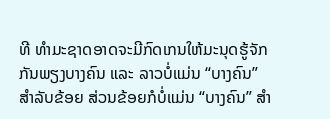ທີ ທຳມະຊາດອາດຈະມີກົດເກນໃຫ້ມະນຸດຮູ້ຈັກກັນພຽງບາງຄົນ ແລະ ລາວບໍ່ແມ່ນ “ບາງຄົນ” ສຳລັບຂ້ອຍ ສ່ວນຂ້ອຍກໍບໍ່ແມ່ນ “ບາງຄົນ” ສຳ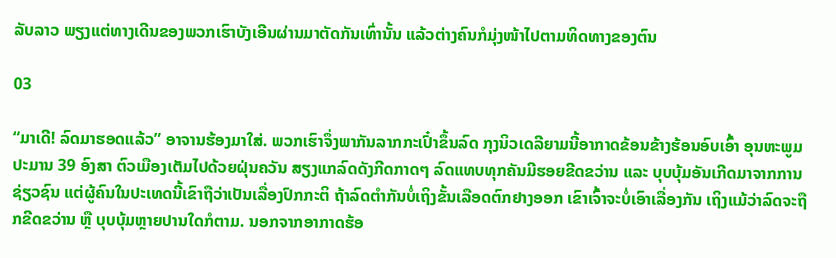ລັບລາວ ພຽງແຕ່ທາງເດີນຂອງພວກເຮົາບັງເອີນຜ່ານມາຕັດກັນເທົ່ານັ້ນ ແລ້ວຕ່າງຄົນກໍມຸ່ງໜ້າໄປຕາມທິດທາງຂອງຕົນ

03

“ມາເດີ! ລົດມາຮອດແລ້ວ” ອາຈານຮ້ອງມາໃສ່. ພວກເຮົາຈຶ່ງພາກັນລາກກະເປົ໋າຂຶ້ນລົດ ກຸງນິວເດລີຍາມນີ້ອາກາດຂ້ອນຂ້າງຮ້ອນອົບເອົ້າ ອຸນຫະພູມປະມານ 39 ອົງສາ ຕົວເມືອງເຕັມໄປດ້ວຍຝຸ່ນຄວັນ ສຽງແກລົດດັງກີດກາດໆ ລົດແທບທຸກຄັນມີຮອຍຂີດຂວ່ານ ແລະ ບຸບບຸ້ມອັນເກີດມາຈາກການຊ່ຽວຊົນ ແຕ່ຜູ້ຄົນໃນປະເທດນີ້ເຂົາຖືວ່າເປັນເລື່ອງປົກກະຕິ ຖ້າລົດຕຳກັນບໍ່ເຖິງຂັ້ນເລືອດຕົກຢາງອອກ ເຂົາເຈົ້າຈະບໍ່ເອົາເລື່ອງກັນ ເຖິງແມ້ວ່າລົດຈະຖືກຂີດຂວ່ານ ຫຼື ບຸບບຸ້ມຫຼາຍປານໃດກໍຕາມ. ນອກຈາກອາກາດຮ້ອ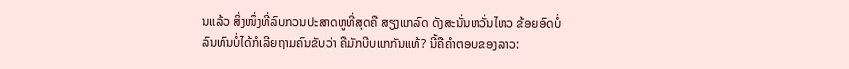ນແລ້ວ ສິ່ງໜຶ່ງທີ່ລົບກວນປະສາດຫູທີ່ສຸດຄື ສຽງແກລົດ ດັງສະນັ່ນຫວັ່ນໄຫວ ຂ້ອຍອົດບໍ່ລົນທົນບໍ່ໄດ້ກໍເລີຍຖາມຄົນຂັບວ່າ ຄືມັກບີບແກກັນແທ້? ນີ້ຄືຄຳຕອບຂອງລາວ: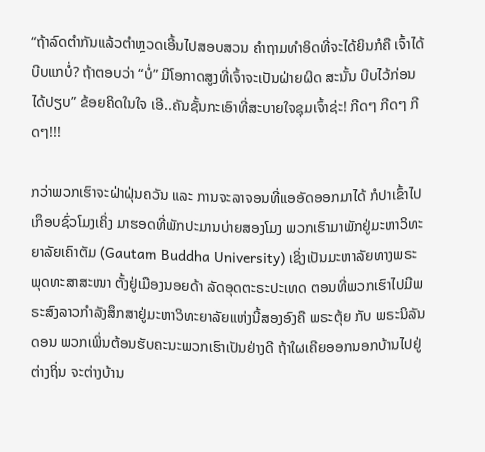“ຖ້າລົດຕຳກັນແລ້ວຕຳຫຼວດເອີ້ນໄປສອບສວນ ຄຳຖາມທຳອິດທີ່ຈະໄດ້ຍິນກໍຄື ເຈົ້າໄດ້ບີບແກບໍ່? ຖ້າຕອບວ່າ “ບໍ່” ມີໂອກາດສູງທີ່ເຈົ້າຈະເປັນຝ່າຍຜິດ ສະນັ້ນ ບີບໄວ້ກ່ອນໄດ້ປຽບ” ຂ້ອຍຄິດໃນໃຈ ເອີ..ຄັນຊັ້ນກະເອົາທີ່ສະບາຍໃຈຊຸມເຈົ້າຊ່ະ! ກີດໆ ກີດໆ ກີດໆ!!!

ກວ່າພວກເຮົາຈະຝ່າຝຸ່ນຄວັນ ແລະ ການຈະລາຈອນທີ່ແອອັດອອກມາໄດ້ ກໍປາເຂົ້າໄປເກຶອບຊົ່ວໂມງເຄິ່ງ ມາຮອດທີ່ພັກປະມານບ່າຍສອງໂມງ ພວກເຮົາມາພັກຢູ່ມະຫາວິທະຍາລັຍເຄົາຕັມ (Gautam Buddha University) ເຊິ່ງເປັນມະຫາລັຍທາງພຣະພຸດທະສາສະໜາ ຕັ້ງຢູ່ເມືອງນອຍດ້າ ລັດອຸດຕະຣະປະເທດ ຕອນທີ່ພວກເຮົາໄປມີພຣະສົງລາວກຳລັງສຶກສາຢູ່ມະຫາວິທະຍາລັຍແຫ່ງນີ້ສອງອົງຄື ພຣະຕຸ້ຍ ກັບ ພຣະນິລັນດອນ ພວກເພິ່ນຕ້ອນຮັບຄະນະພວກເຮົາເປັນຢ່າງດີ ຖ້າໃຜເຄີຍອອກນອກບ້ານໄປຢູ່ຕ່າງຖິ່ນ ຈະຕ່າງບ້ານ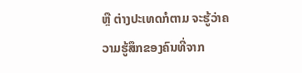ຫຼື ຕ່າງປະເທດກໍຕາມ ຈະຮູ້ວ່າຄວາມຮູ້ສຶກຂອງຄົນທີ່ຈາກ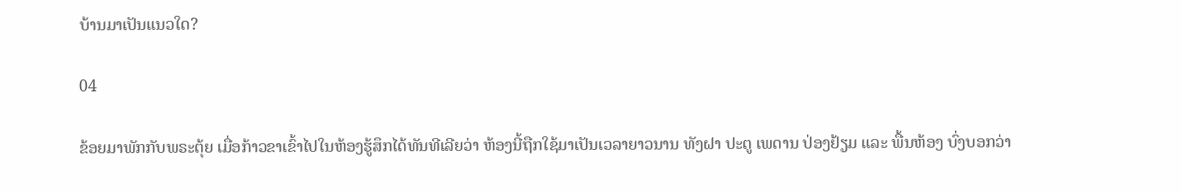ບ້ານມາເປັນແນວໃດ?

04

ຂ້ອຍມາພັກກັບພຣະຕຸ້ຍ ເມື່ອກ້າວຂາເຂົ້າໄປໃນຫ້ອງຮູ້ສຶກໄດ້ທັນທີເລີຍວ່າ ຫ້ອງນີ້ຖືກໃຊ້ມາເປັນເວລາຍາວນານ ທັງຝາ ປະຕູ ເພດານ ປ່ອງຢ້ຽມ ແລະ ພື້ນຫ້ອງ ບົ່ງບອກວ່າ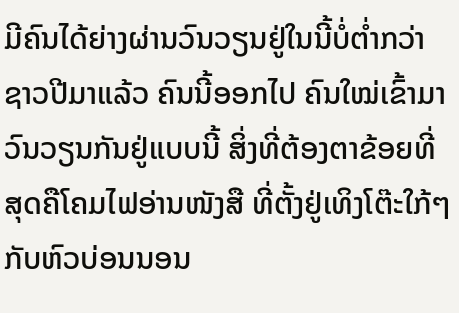ມີຄົນໄດ້ຍ່າງຜ່ານວົນວຽນຢູ່ໃນນີ້ບໍ່ຕ່ຳກວ່າຊາວປີມາແລ້ວ ຄົນນີ້ອອກໄປ ຄົນໃໝ່ເຂົ້າມາ ວົນວຽນກັນຢູ່ແບບນີ້ ສິ່ງທີ່ຕ້ອງຕາຂ້ອຍທີ່ສຸດຄືໂຄມໄຟອ່ານໜັງສື ທີ່ຕັ້ງຢູ່ເທິງໂຕ໊ະໃກ້ໆກັບຫົວບ່ອນນອນ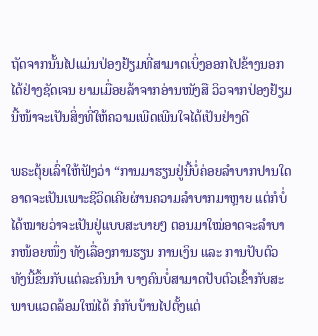ຖັດຈາກນັ້ນໄປແມ່ນປ່ອງຢ້ຽມທີ່ສາມາດເບິ່ງອອກໄປຂ້າງນອກໄດ້ຢ່າງຊັດເຈນ ຍາມເມື່ອຍລ້າຈາກອ່ານໜັງສື ວິວຈາກປ່ອງຢ້ຽມນີ້ໜ້າຈະເປັນສິ່ງທີ່ໃຫ້ຄວາມເພີດເພີນໃຈໄດ້ເປັນຢ່າງດີ

ພຣະຕຸ້ຍເລົ່າໃຫ້ຟັງວ່າ “ການມາຮຽນຢູ່ນີ້ບໍ່ຄ່ອຍລຳບາກປານໃດ ອາດຈະເປັນເພາະຊີວິດເຄີຍຜ່ານຄວາມລຳບາກມາຫຼາຍ ແຕ່ກໍບໍ່ໄດ້ໝາຍວ່າຈະເປັນຢູ່ແບບສະບາຍໆ ຕອນມາໃໝ່ອາດຈະລຳບາກໜ້ອຍໜຶ່ງ ທັງເລື່ອງການຮຽນ ການເງິນ ແລະ ການປັບຕົວ ທັງນີ້ຂຶ້ນກັບແຕ່ລະຄົນນຳ ບາງຄົນບໍ່ສາມາດປັບຕົວເຂົ້າກັບສະພາບແວດລ້ອມໃໝ່ໄດ້ ກໍກັບບ້ານໄປຕັ້ງແຕ່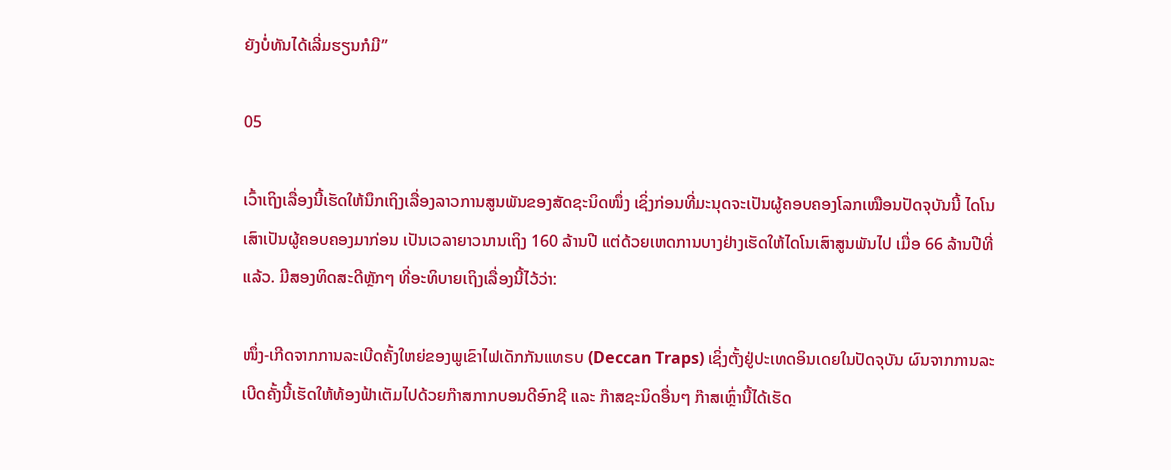ຍັງບໍ່ທັນໄດ້ເລີ່ມຮຽນກໍມີ”

05

ເວົ້າເຖິງເລື່ອງນີ້ເຮັດໃຫ້ນຶກເຖິງເລື່ອງລາວການສູນພັນຂອງສັດຊະນິດໜຶ່ງ ເຊິ່ງກ່ອນທີ່ມະນຸດຈະເປັນຜູ້ຄອບຄອງໂລກເໝືອນປັດຈຸບັນນີ້ ໄດໂນເສົາເປັນຜູ້ຄອບຄອງມາກ່ອນ ເປັນເວລາຍາວນານເຖິງ 160 ລ້ານປີ ແຕ່ດ້ວຍເຫດການບາງຢ່າງເຮັດໃຫ້ໄດໂນເສົາສູນພັນໄປ ເມື່ອ 66 ລ້ານປີທີ່ແລ້ວ. ມີສອງທິດສະດີຫຼັກໆ ທີ່ອະທິບາຍເຖິງເລື່ອງນີ້ໄວ້ວ່າ:

ໜຶ່ງ-ເກີດຈາກການລະເບີດຄັ້ງໃຫຍ່ຂອງພູເຂົາໄຟເດັກກັນແທຣບ (Deccan Traps) ເຊິ່ງຕັ້ງຢູ່ປະເທດອິນເດຍໃນປັດຈຸບັນ ຜົນຈາກການລະເບີດຄັ້ງນີ້ເຮັດໃຫ້ທ້ອງຟ້າເຕັມໄປດ້ວຍກ໊າສກາກບອນດີອົກຊີ ແລະ ກ໊າສຊະນິດອື່ນໆ ກ໊າສເຫຼົ່ານີ້ໄດ້ເຮັດ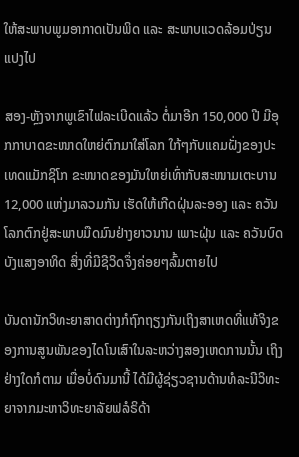ໃຫ້ສະພາບພູມອາກາດເປັນພິດ ແລະ ສະພາບແວດລ້ອມປ່ຽນແປງໄປ

ສອງ-ຫຼັງຈາກພູເຂົາໄຟລະເບີດແລ້ວ ຕໍ່ມາອີກ 150,000 ປີ ມີອຸກກາບາດຂະໜາດໃຫຍ່ຕົກມາໃສ່ໂລກ ໃກ້ໆກັບແຄມຝັ່ງຂອງປະເທດແມັກຊິໂກ ຂະໜາດຂອງມັນໃຫຍ່ເທົ່າກັບສະໜາມເຕະບານ 12,000 ແຫ່ງມາລວມກັນ ເຮັດໃຫ້ເກີດຝຸ່ນລະອອງ ແລະ ຄວັນ ໂລກຕົກຢູ່ສະພາບມືດມົນຢ່າງຍາວນານ ເພາະຝຸ່ນ ແລະ ຄວັນບົດບັງແສງອາທິດ ສິ່ງທີ່ມີຊີວິດຈຶ່ງຄ່ອຍໆລົ້ມຕາຍໄປ

ບັນດານັກວິທະຍາສາດຕ່າງກໍຖົກຖຽງກັນເຖິງສາເຫດທີ່ແທ້ຈິງຂອງການສູນພັນຂອງໄດໂນເສົາໃນລະຫວ່າງສອງເຫດການນັ້ນ ເຖິງຢ່າງໃດກໍຕາມ ເມື່ອບໍ່ດົນມານີ້ ໄດ້ມີຜູ້ຊ່ຽວຊານດ້ານທໍລະນີວິທະຍາຈາກມະຫາວິທະຍາລັຍຟລໍຣິດ້າ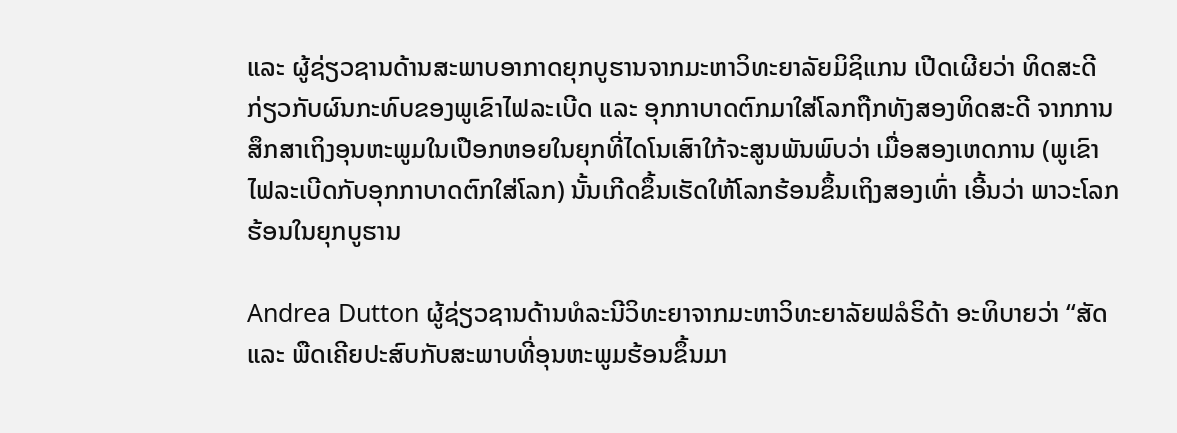ແລະ ຜູ້ຊ່ຽວຊານດ້ານສະພາບອາກາດຍຸກບູຮານຈາກມະຫາວິທະຍາລັຍມິຊິແກນ ເປີດເຜີຍວ່າ ທິດສະດີກ່ຽວກັບຜົນກະທົບຂອງພູເຂົາໄຟລະເບີດ ແລະ ອຸກກາບາດຕົກມາໃສ່ໂລກຖືກທັງສອງທິດສະດີ ຈາກການສຶກສາເຖິງອຸນຫະພູມໃນເປືອກຫອຍໃນຍຸກທີ່ໄດໂນເສົາໃກ້ຈະສູນພັນພົບວ່າ ເມື່ອສອງເຫດການ (ພູເຂົາໄຟລະເບີດກັບອຸກກາບາດຕົກໃສ່ໂລກ) ນັ້ນເກີດຂຶ້ນເຮັດໃຫ້ໂລກຮ້ອນຂຶ້ນເຖິງສອງເທົ່າ ເອີ້ນວ່າ ພາວະໂລກຮ້ອນໃນຍຸກບູຮານ

Andrea Dutton ຜູ້ຊ່ຽວຊານດ້ານທໍລະນີວິທະຍາຈາກມະຫາວິທະຍາລັຍຟລໍຣິດ້າ ອະທິບາຍວ່າ “ສັດ ແລະ ພືດເຄີຍປະສົບກັບສະພາບທີ່ອຸນຫະພູມຮ້ອນຂຶ້ນມາ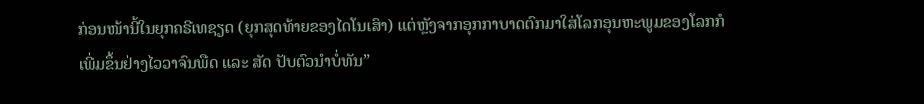ກ່ອນໜ້ານີ້ໃນຍຸກຄຣີເທຊຽດ (ຍຸກສຸດທ້າຍຂອງໄດໂນເສົາ) ແຕ່ຫຼັງຈາກອຸກກາບາດຕົກມາໃສ່ໂລກອຸນຫະພູມຂອງໂລກກໍເພີ່ມຂຶ້ນຢ່າງໄວວາຈົນພືດ ແລະ ສັດ ປັບຕົວນຳບໍ່ທັນ”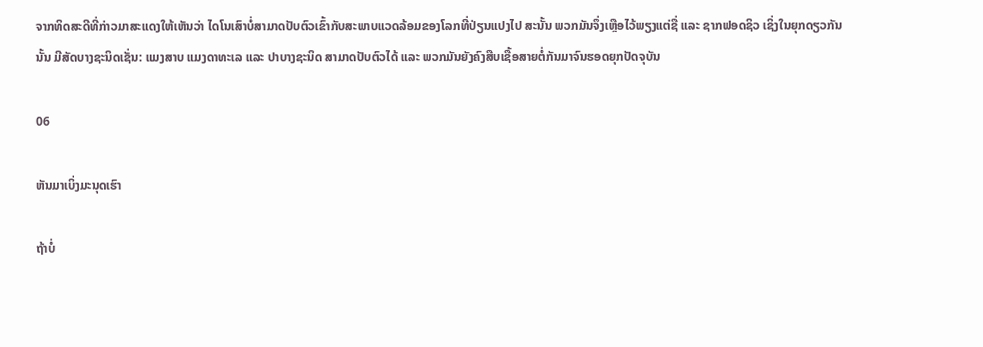ຈາກທິດສະດີທີ່ກ່າວມາສະແດງໃຫ້ເຫັນວ່າ ໄດໂນເສົາບໍ່ສາມາດປັບຕົວເຂົ້າກັບສະພາບແວດລ້ອມຂອງໂລກທີ່ປ່ຽນແປງໄປ ສະນັ້ນ ພວກມັນຈຶ່ງເຫຼືອໄວ້ພຽງແຕ່ຊື່ ແລະ ຊາກຟອດຊິວ ເຊິ່ງໃນຍຸກດຽວກັນນັ້ນ ມີສັດບາງຊະນິດເຊັ່ນ: ແມງສາບ ແມງດາທະເລ ແລະ ປາບາງຊະນິດ ສາມາດປັບຕົວໄດ້ ແລະ ພວກມັນຍັງຄົງສືບເຊື້ອສາຍຕໍ່ກັນມາຈົນຮອດຍຸກປັດຈຸບັນ

06

ຫັນມາເບິ່ງມະນຸດເຮົາ

ຖ້າບໍ່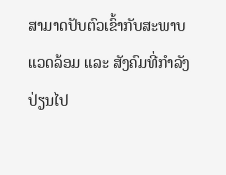ສາມາດປັບຕົວເຂົ້າກັບສະພາບແວດລ້ອມ ແລະ ສັງຄົມທີ່ກຳລັງປ່ຽນໄປ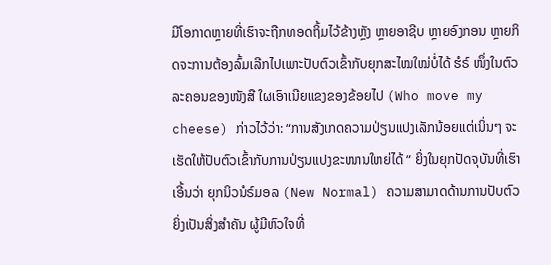ມີໂອກາດຫຼາຍທີ່ເຮົາຈະຖືກທອດຖິ້ມໄວ້ຂ້າງຫຼັງ ຫຼາຍອາຊີບ ຫຼາຍອົງກອນ ຫຼາຍກິດຈະການຕ້ອງລົ້ມເລີກໄປເພາະປັບຕົວເຂົ້າກັບຍຸກສະໄໝໃໝ່ບໍ່ໄດ້ ຮໍຣ໌ ໜຶ່ງໃນຕົວລະຄອນຂອງໜັງສື ໃຜເອົາເນີຍແຂງຂອງຂ້ອຍໄປ (Who move my cheese) ກ່າວໄວ້ວ່າ: “ການສັງເກດຄວາມປ່ຽນແປງເລັກນ້ອຍແຕ່ເນິ່ນໆ ຈະເຮັດໃຫ້ປັບຕົວເຂົ້າກັບການປ່ຽນແປງຂະໜານໃຫຍ່ໄດ້ ” ຍິ່ງໃນຍຸກປັດຈຸບັນທີ່ເຮົາເອີ້ນວ່າ ຍຸກນິວນໍຣ໌ມອລ (New Normal) ຄວາມສາມາດດ້ານການປັບຕົວຍິ່ງເປັນສິ່ງສຳຄັນ ຜູ້ມີຫົວໃຈທີ່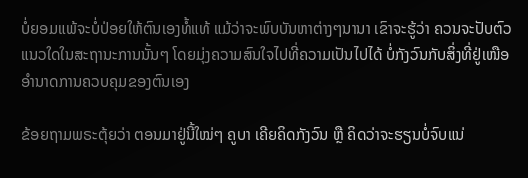ບໍ່ຍອມແພ້ຈະບໍ່ປ່ອຍໃຫ້ຕົນເອງທໍ້ແທ້ ແມ້ວ່າຈະພົບບັນຫາຕ່າງໆນານາ ເຂົາຈະຮູ້ວ່າ ຄວນຈະປັບຕົວແນວໃດໃນສະຖານະການນັ້ນໆ ໂດຍມຸ່ງຄວາມສົນໃຈໄປທີ່ຄວາມເປັນໄປໄດ້ ບໍ່ກັງວົນກັບສິ່ງທີ່ຢູ່ເໜືອອຳນາດການຄວບຄຸມຂອງຕົນເອງ

ຂ້ອຍຖາມພຣະຕຸ້ຍວ່າ ຕອນມາຢູ່ນີ້ໃໝ່ໆ ຄູບາ ເຄີຍຄິດກັງວົນ ຫຼື ຄິດວ່າຈະຮຽນບໍ່ຈົບແນ່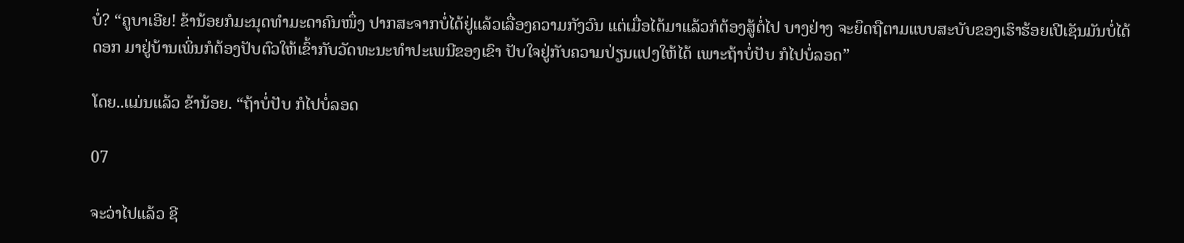ບໍ່? “ຄູບາເອີຍ! ຂ້ານ້ອຍກໍມະນຸດທຳມະດາຄົນໜຶ່ງ ປາກສະຈາກບໍ່ໄດ້ຢູ່ແລ້ວເລື່ອງຄວາມກັງວົນ ແຕ່ເມື່ອໄດ້ມາແລ້ວກໍຕ້ອງສູ້ຕໍ່ໄປ ບາງຢ່າງ ຈະຍຶດຖືຕາມແບບສະບັບຂອງເຮົາຮ້ອຍເປີເຊັນມັນບໍ່ໄດ້ດອກ ມາຢູ່ບ້ານເພິ່ນກໍຕ້ອງປັບຕົວໃຫ້ເຂົ້າກັບວັດທະນະທຳປະເພນີຂອງເຂົາ ປັບໃຈຢູ່ກັບຄວາມປ່ຽນແປງໃຫ້ໄດ້ ເພາະຖ້າບໍ່ປັບ ກໍໄປບໍ່ລອດ”

ໂດຍ..ແມ່ນແລ້ວ ຂ້ານ້ອຍ. “ຖ້າບໍ່ປັບ ກໍໄປບໍ່ລອດ

07

ຈະວ່າໄປແລ້ວ ຊີ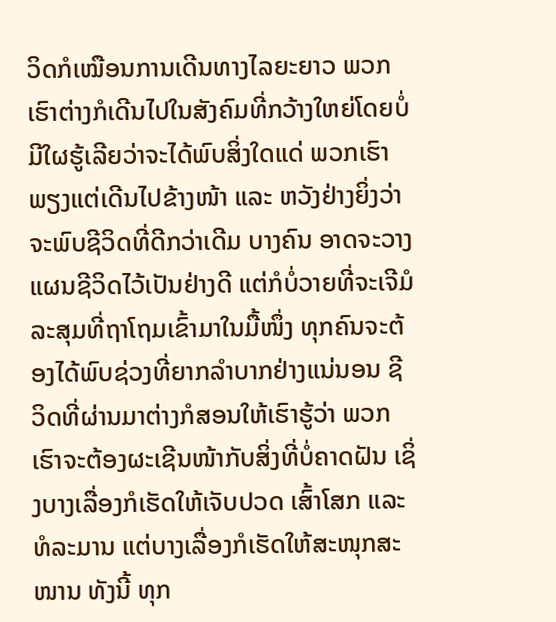ວິດກໍເໝືອນການເດີນທາງໄລຍະຍາວ ພວກເຮົາຕ່າງກໍເດີນໄປໃນສັງຄົມທີ່ກວ້າງໃຫຍ່ໂດຍບໍ່ມີໃຜຮູ້ເລີຍວ່າຈະໄດ້ພົບສິ່ງໃດແດ່ ພວກເຮົາພຽງແຕ່ເດີນໄປຂ້າງໜ້າ ແລະ ຫວັງຢ່າງຍິ່ງວ່າຈະພົບຊີວິດທີ່ດີກວ່າເດີມ ບາງຄົນ ອາດຈະວາງແຜນຊີວິດໄວ້ເປັນຢ່າງດີ ແຕ່ກໍບໍ່ວາຍທີ່ຈະເຈີມໍລະສຸມທີ່ຖາໂຖມເຂົ້າມາໃນມື້ໜຶ່ງ ທຸກຄົນຈະຕ້ອງໄດ້ພົບຊ່ວງທີ່ຍາກລຳບາກຢ່າງແນ່ນອນ ຊີວິດທີ່ຜ່ານມາຕ່າງກໍສອນໃຫ້ເຮົາຮູ້ວ່າ ພວກເຮົາຈະຕ້ອງຜະເຊີນໜ້າກັບສິ່ງທີ່ບໍ່ຄາດຝັນ ເຊິ່ງບາງເລື່ອງກໍເຮັດໃຫ້ເຈັບປວດ ເສົ້າໂສກ ແລະ ທໍລະມານ ແຕ່ບາງເລື່ອງກໍເຮັດໃຫ້ສະໜຸກສະໜານ ທັງນີ້ ທຸກ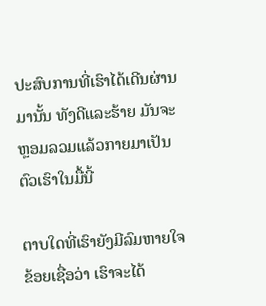ປະສົບການທີ່ເຮົາໄດ້ເດີນຜ່ານມານັ້ນ ທັງດີແລະຮ້າຍ ມັນຈະຫຼອມລວມແລ້ວກາຍມາເປັນຕົວເຮົາໃນມື້ນີ້

ຕາບໃດທີ່ເຮົາຍັງມີລົມຫາຍໃຈ ຂ້ອຍເຊື່ອວ່າ ເຮົາຈະໄດ້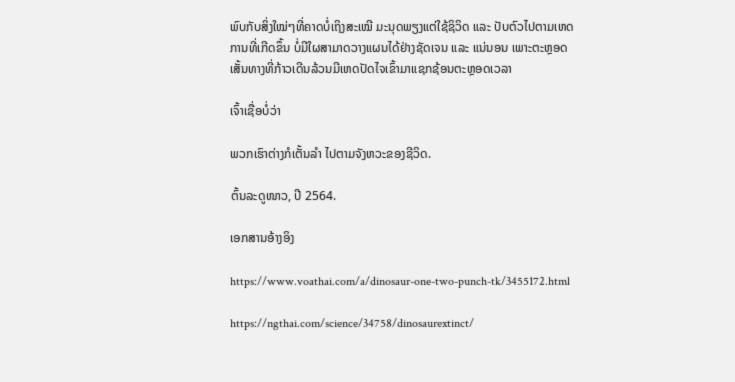ພົບກັບສິ່ງໃໝ່ໆທີ່ຄາດບໍ່ເຖິງສະເໝີ ມະນຸດພຽງແຕ່ໃຊ້ຊິວິດ ແລະ ປັບຕົວໄປຕາມເຫດການທີ່ເກີດຂຶ້ນ ບໍ່ມີໃຜສາມາດວາງແຜນໄດ້ຢ່າງຊັດເຈນ ແລະ ແນ່ນອນ ເພາະຕະຫຼອດເສັ້ນທາງທີ່ກ້າວເດີນລ້ວນມີເຫດປັດໄຈເຂົ້າມາແຊກຊ້ອນຕະຫຼອດເວລາ

ເຈົ້າເຊື່ອບໍ່ວ່າ

ພວກເຮົາຕ່າງກໍເຕັ້ນລຳ ໄປຕາມຈັງຫວະຂອງຊີວິດ.

ຕົ້ນລະດູໜາວ, ປີ 2564.

ເອກສານອ້າງອິງ

https://www.voathai.com/a/dinosaur-one-two-punch-tk/3455172.html

https://ngthai.com/science/34758/dinosaurextinct/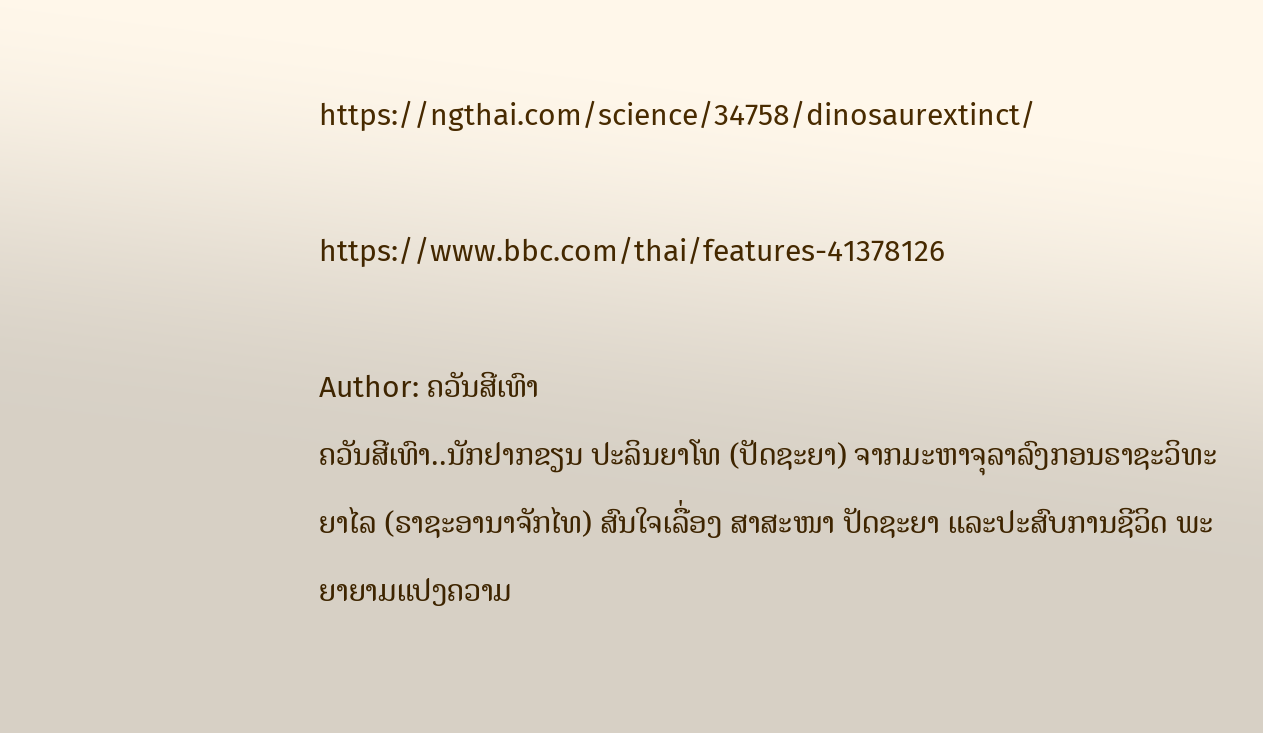https://ngthai.com/science/34758/dinosaurextinct/

https://www.bbc.com/thai/features-41378126

Author: ຄວັນສີເທົາ
ຄວັນສີເທົາ..ນັກຢາກຂຽນ ປະລິນຍາໂທ (ປັດຊະຍາ) ຈາກມະຫາຈຸລາລົງກອນຣາຊະວິທະຍາໄລ (ຣາຊະອານາຈັກໄທ) ສົນໃຈເລື່ອງ ສາສະໜາ ປັດຊະຍາ ແລະປະສົບການຊີວິດ ພະຍາຍາມແປງຄວາມ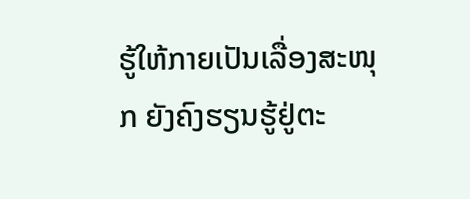ຮູ້ໃຫ້ກາຍເປັນເລື່ອງສະໜຸກ ຍັງຄົງຮຽນຮູ້ຢູ່ຕະ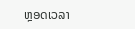ຫຼອດເວລາ